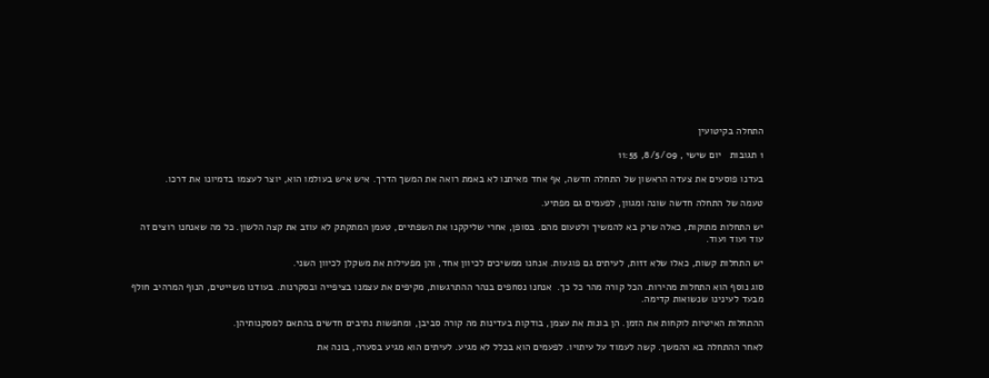התחלה בקיטועין

1 תגובות   יום שישי , 8/5/09, 11:55

בעדנו פוסעים את צעדה הראשון של התחלה חדשה, אף אחד מאיתנו לא באמת רואה את המשך הדרך. איש איש בעולמו הוא, יוצר לעצמו בדמיונו את דרכו.

טעמה של התחלה חדשה שונה ומגוון, לפעמים גם מפתיע.

יש התחלות מתוקות, כאלה שרק בא להמשיך ולטעום מהם. בסופן, אחרי שליקקנו את השפתיים, טעמן המתקתק לא עוזב את קצה הלשון. כל מה שאנחנו רוצים זה עוד ועוד ועוד.

יש התחלות קשות, כאלו שלא זזות, לעיתים גם פוגעות. אנחנו ממשיכים לכיוון אחד, והן מפעילות את משקלן לכיוון השני.

סוג נוסף הוא התחלות מהירות. הכל קורה מהר כל כך.  אנחנו נסחפים בנהר ההתרגשות, מקיפים את עצמנו בציפייה ובסקרנות. בעודנו משייטים, הנוף המרהיב חולף מבעד לעינינו שנשואות קדימה.

ההתחלות האיטיות לוקחות את הזמן. הן בונות את עצמן, בודקות בעדינות מה קורה סביבן, ומחפשות נתיבים חדשים בהתאם למסקנותיהן.

לאחר ההתחלה בא ההמשך. קשה לעמוד על עיתויו. לפעמים הוא בכלל לא מגיע. לעיתים הוא מגיע בסערה, בונה את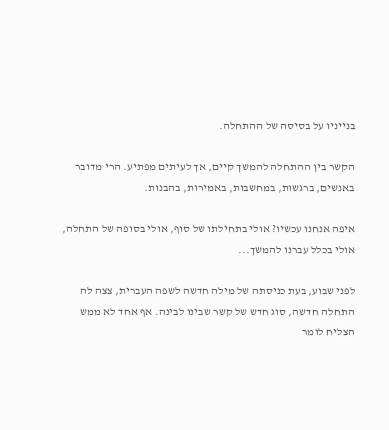בנייניו על בסיסה של ההתחלה.

הקשר בין ההתחלה להמשך קיים, אך לעיתים מפתיע. הרי מדובר באנשים, ברגשות, במחשבות, באמירות, בהבנות.

איפה אנחנו עכשיו? אולי בתחילתו של סוף, אולי בסופה של התחלה, אולי בכלל עברנו להמשך...

לפני שבוע, בעת כניסתה של מילה חדשה לשפה העברית, צצה לה התחלה חדשה, סוג חדש של קשר שבינו לבינה. אף אחד לא ממש הצליח לומר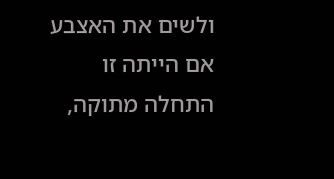ולשים את האצבע אם הייתה זו התחלה מתוקה,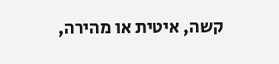קשה, איטית או מהירה,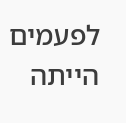לפעמים הייתה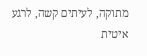מתוקה, לעיתים קשה, לרגע איטית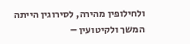ולחילופין מהירה, לסירוגין הייתה המשך ולקיטועין –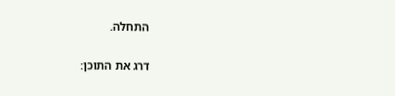התחלה.

דרג את התוכן: